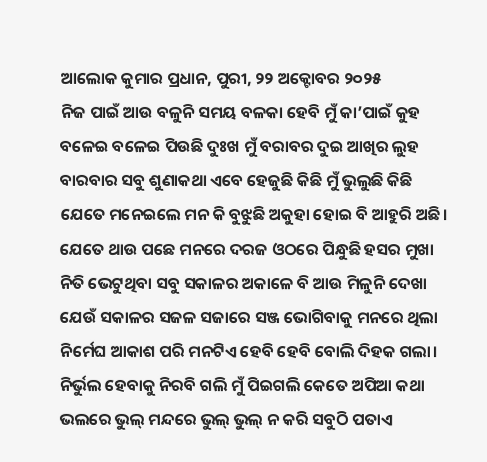ଆଲୋକ କୁମାର ପ୍ରଧାନ, ପୁରୀ, ୨୨ ଅକ୍ଟୋବର ୨୦୨୫
ନିଜ ପାଇଁ ଆଉ ବଳୁନି ସମୟ ବଳକା ହେବି ମୁଁ କା’ପାଇଁ କୁହ
ବଳେଇ ବଳେଇ ପିଉଛି ଦୁଃଖ ମୁଁ ବରାବର ଦୁଇ ଆଖିର ଲୁହ
ବାରବାର ସବୁ ଶୁଣାକଥା ଏବେ ହେଜୁଛି କିଛି ମୁଁ ଭୁଲୁଛି କିଛି
ଯେତେ ମନେଇଲେ ମନ କି ବୁଝୁଛି ଅକୁହା ହୋଇ ବି ଆହୁରି ଅଛି।
ଯେତେ ଥାଉ ପଛେ ମନରେ ଦରଜ ଓଠରେ ପିନ୍ଧୁଛି ହସର ମୁଖା
ନିତି ଭେଟୁଥିବା ସବୁ ସକାଳର ଅକାଳେ ବି ଆଉ ମିଳୁନି ଦେଖା
ଯେଉଁ ସକାଳର ସଜଳ ସଜାରେ ସଞ୍ଜ ଭୋଗିବାକୁ ମନରେ ଥିଲା
ନିର୍ମେଘ ଆକାଶ ପରି ମନଟିଏ ହେବି ହେବି ବୋଲି ଦିହକ ଗଲା।
ନିର୍ଭୁଲ ହେବାକୁ ନିରବି ଗଲି ମୁଁ ପିଇଗଲି କେତେ ଅପିଆ କଥା
ଭଲରେ ଭୁଲ୍ ମନ୍ଦରେ ଭୁଲ୍ ଭୁଲ୍ ନ କରି ସବୁଠି ପତାଏ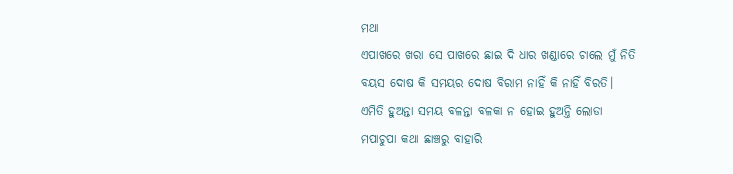ମଥା
ଏପାଖରେ ଖରା ସେ ପାଖରେ ଛାଇ ଦି ଧାର ଖଣ୍ଡାରେ ଚାଲେ ମୁଁ ନିତି
ବୟସ ଦୋଷ କି ସମୟର ଦୋଷ ବିରାମ ନାହିଁ କି ନାହିଁ ବିରତି।
ଏମିତି ହୁଅନ୍ତା ସମୟ ବଳନ୍ତା ବଳକା ନ ହୋଇ ହୁଅନ୍ତି ଲୋଡା
ମପାଚୁପା କଥା ଛାଞ୍ଚରୁ ବାହାରି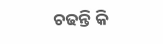ଚଢନ୍ତି କି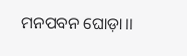ମନପବନ ଘୋଡ଼ା।।